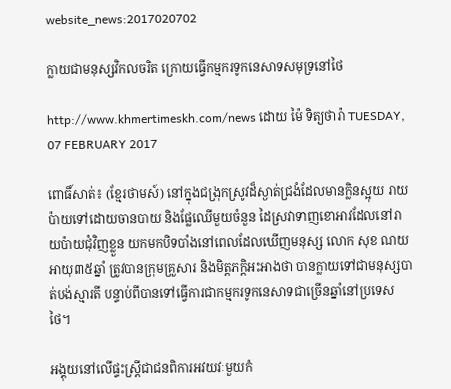website_news:2017020702

ក្លាយជាមនុស្សវិកលចរិត ក្រោយធ្វើកម្មករទូកនេសាទសមុទ្រនៅថៃ

http://www.khmertimeskh.com/news ដោយ ម៉ៃ ទិត្យថារ៉ា TUESDAY, 07 FEBRUARY 2017

ពោធិ៍សាត់៖ (ខ្មែរថាមស៍) នៅក្នុងជង្រុកស្រូវដ៏ស្ងាត់ជ្រងំដែលមានក្លិនស្អុយ រាយប៉ាយទៅដោយចានបាយ និងផ្លែឈើមួយចំនួន ដៃស្រវាទាញខោអាវដែលនៅរាយប៉ាយជុំវិញខ្លួន យកមកបិទបាំងនៅពេលដែលឃើញមនុស្ស លោក សុខ ណយ អាយុ៣៥ឆ្នាំ ត្រូវបានក្រុមគ្រួសារ និងមិត្តភក្ដិអះអាងថា បានក្លាយទៅជាមនុស្សបាត់បង់ស្មារតី បន្ទាប់ពីបានទៅធ្វើការជាកម្មករទូកនេសាទជាច្រើនឆ្នាំនៅប្រទេសថៃ។

អង្គុយនៅលើផ្ទះស្ត្រីជាជនពិការអវយវៈមួយកំ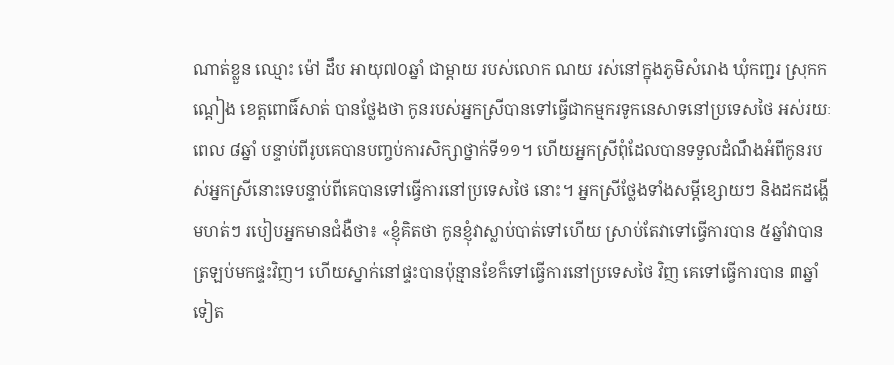ណាត់ខ្លួន ឈ្មោះ ម៉ៅ ដឹប អាយុ៧០ឆ្នាំ ជាម្តាយ របស់លោក ណយ រស់នៅក្នុងភូមិសំរោង ឃុំកញ្ជរ ស្រុកកណ្ដៀង ខេត្តពោធិ៍សាត់ បានថ្លែងថា កូនរបស់អ្នកស្រីបានទៅធ្វើជាកម្មករទូកនេសាទនៅប្រទេសថៃ អស់រយៈពេល ៨ឆ្នាំ បន្ទាប់ពីរូបគេបានបញ្ចប់ការសិក្សាថ្នាក់ទី១១។ ហើយអ្នកស្រីពុំដែលបានទទួលដំណឹងអំពីកូនរបស់អ្នកស្រីនោះទេបន្ទាប់ពីគេបានទៅធ្វើការនៅប្រទេសថៃ នោះ។ អ្នកស្រីថ្លែងទាំងសម្ដីខ្សោយៗ និងដកដង្ហើមហត់ៗ របៀបអ្នកមានជំងឺថា៖ «ខ្ញុំគិតថា កូនខ្ញុំវាស្លាប់បាត់ទៅហើយ ស្រាប់តែវាទៅធ្វើការបាន ៥ឆ្នាំវាបានត្រឡប់មកផ្ទះវិញ។ ហើយស្នាក់នៅផ្ទះបានប៉ុន្មានខែក៏ទៅធ្វើការនៅប្រទេសថៃ វិញ គេទៅធ្វើការបាន ៣ឆ្នាំទៀត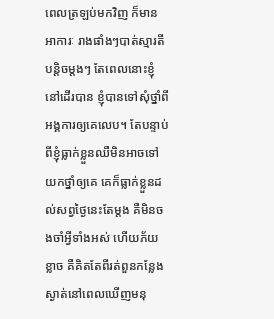ពេលត្រឡប់មកវិញ ក៏មានអាការៈ រាងផាំងៗបាត់ស្មារតីបន្តិចម្តងៗ តែពេលនោះខ្ញុំនៅដើរបាន ខ្ញុំបានទៅសុំថ្នាំពីអង្គការឲ្យគេលេប។ តែបន្ទាប់ពីខ្ញុំធ្លាក់ខ្លួនឈឺមិនអាចទៅយកថ្នាំឲ្យគេ គេក៏ធ្លាក់ខ្លួនដល់សព្វថ្ងៃនេះតែម្តង គឺមិនចងចាំអ្វីទាំងអស់ ហើយភ័យខ្លាច គឺគិតតែពីរត់ពួនកន្លែងស្ងាត់នៅពេលឃើញមនុ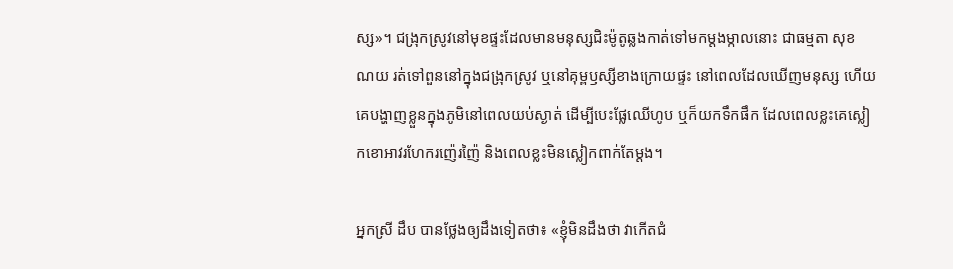ស្ស»។ ជង្រុកស្រូវនៅមុខផ្ទះដែលមានមនុស្សជិះម៉ូតូឆ្លងកាត់ទៅមកម្តងម្កាលនោះ ជាធម្មតា សុខ ណយ រត់ទៅពួននៅក្នុងជង្រុកស្រូវ ឬនៅគុម្ពឫស្សីខាងក្រោយផ្ទះ នៅពេលដែលឃើញមនុស្ស ហើយគេបង្ហាញខ្លួនក្នុងភូមិនៅពេលយប់ស្ងាត់ ដើម្បីបេះផ្លែឈើហូប ឬក៏យកទឹកផឹក ដែលពេលខ្លះគេស្លៀកខោអាវរហែករញ៉េរញ៉ៃ និងពេលខ្លះមិនស្លៀកពាក់តែម្តង។

អ្នកស្រី ដឹប បានថ្លែងឲ្យដឹងទៀតថា៖ «ខ្ញុំមិនដឹងថា វាកើតជំ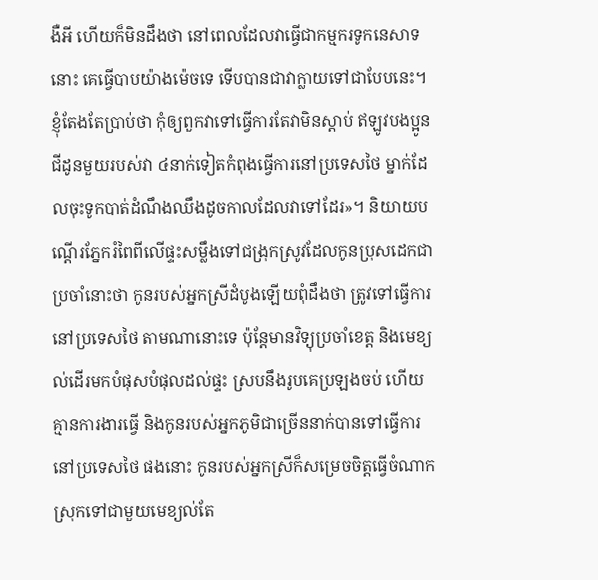ងឺអី ហើយក៏មិនដឹងថា នៅពេលដែលវាធ្វើជាកម្មករទូកនេសាទនោះ គេធ្វើបាបយ៉ាងម៉េចទេ ទើបបានជាវាក្លាយទៅជាបែបនេះ។ ខ្ញុំតែងតែប្រាប់ថា កុំឲ្យពួកវាទៅធ្វើការតែវាមិនស្តាប់ ឥឡូវបងប្អូនជីដូនមួយរបស់វា ៤នាក់ទៀតកំពុងធ្វើការនៅប្រទេសថៃ ម្នាក់ដែលចុះទូកបាត់ដំណឹងឈឹងដូចកាលដែលវាទៅដែរ»។ និយាយបណ្តើរភ្នែករំពៃពីលើផ្ទះសម្លឹងទៅជង្រុកស្រូវដែលកូនប្រុសដេកជាប្រចាំនោះថា កូនរបស់អ្នកស្រីដំបូងឡើយពុំដឹងថា ត្រូវទៅធ្វើការនៅប្រទេសថៃ តាមណានោះទេ ប៉ុន្តែមានវិទ្យុប្រចាំខេត្ត និងមេខ្យល់ដើរមកបំផុសបំផុលដល់ផ្ទះ ស្របនឹងរូបគេប្រឡងចប់ ហើយគ្មានការងារធ្វើ និងកូនរបស់អ្នកភូមិជាច្រើននាក់បានទៅធ្វើការនៅប្រទេសថៃ ផងនោះ កូនរបស់អ្នកស្រីក៏សម្រេចចិត្តធ្វើចំណាកស្រុកទៅជាមួយមេខ្យល់តែ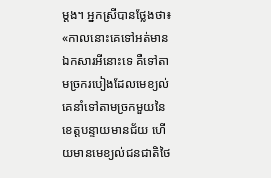ម្តង។ អ្នកស្រីបានថ្លែងថា៖ «កាលនោះគេទៅអត់មានឯកសារអីនោះទេ គឺទៅតាមច្រករបៀងដែលមេខ្យល់ គេនាំទៅតាមច្រកមួយនៃខេត្តបន្ទាយមានជ័យ ហើយមានមេខ្យល់ជនជាតិថៃ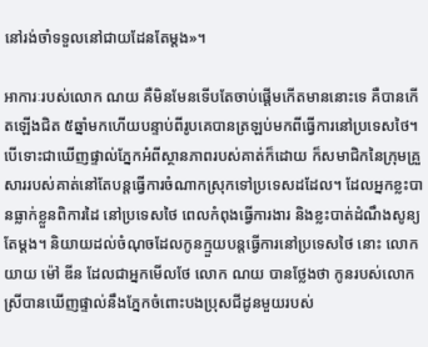នៅរង់ចាំទទួលនៅជាយដែនតែម្តង»។

អាការៈរបស់លោក ណយ គឺមិនមែនទើបតែចាប់ផ្តើមកើតមាននោះទេ គឺបានកើតឡើងជិត ៥ឆ្នាំមកហើយបន្ទាប់ពីរូបគេបានត្រឡប់មកពីធ្វើការនៅប្រទេសថៃ។ បើទោះជាឃើញផ្ទាល់ភ្នែកអំពីស្ថានភាពរបស់គាត់ក៏ដោយ ក៏សមាជិកនៃក្រុមគ្រួសាររបស់គាត់នៅតែបន្តធ្វើការចំណាកស្រុកទៅប្រទេសដដែល។ ដែលអ្នកខ្លះបានធ្លាក់ខ្លួនពិការដៃ នៅប្រទេសថៃ ពេលកំពុងធ្វើការងារ និងខ្លះបាត់ដំណឹងសូន្យតែម្តង។ និយាយដល់ចំណុចដែលកូនក្មួយបន្តធ្វើការនៅប្រទេសថៃ នោះ លោកយាយ ម៉ៅ ឌីន ដែលជាអ្នកមើលថែ លោក ណយ បានថ្លែងថា កូនរបស់លោកស្រីបានឃើញផ្ទាល់នឹងភ្នែកចំពោះបងប្រុសជីដូនមួយរបស់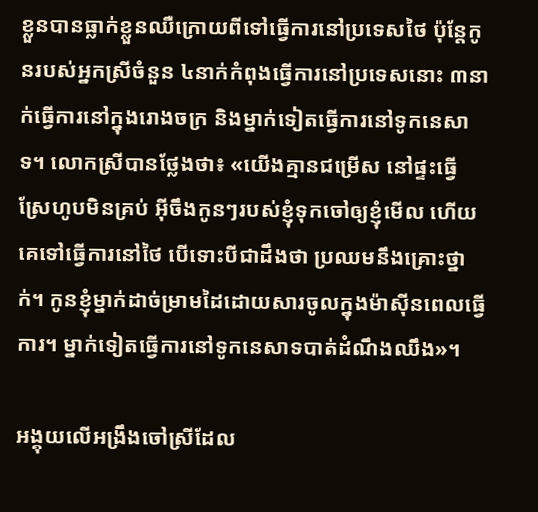ខ្លួនបានធ្លាក់ខ្លួនឈឺក្រោយពីទៅធ្វើការនៅប្រទេសថៃ ប៉ុន្តែកូនរបស់អ្នកស្រីចំនួន ៤នាក់កំពុងធ្វើការនៅប្រទេសនោះ ៣នាក់ធ្វើការនៅក្នុងរោងចក្រ និងម្នាក់ទៀតធ្វើការនៅទូកនេសាទ។ លោកស្រីបានថ្លែងថា៖ «យើងគ្មានជម្រើស នៅផ្ទះធ្វើស្រែហូបមិនគ្រប់ អុីចឹងកូនៗរបស់ខ្ញុំទុកចៅឲ្យខ្ញុំមើល ហើយគេទៅធ្វើការនៅថៃ បើទោះបីជាដឹងថា ប្រឈមនឹងគ្រោះថ្នាក់។ កូនខ្ញុំម្នាក់ដាច់ម្រាមដៃដោយសារចូលក្នុងម៉ាស៊ីនពេលធ្វើការ។ ម្នាក់ទៀតធ្វើការនៅទូកនេសាទបាត់ដំណឹងឈឹង»។

អង្គុយលើអង្រឹងចៅស្រីដែល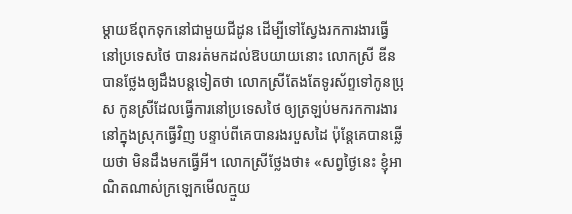ម្តាយឪពុកទុកនៅជាមួយជីដូន ដើម្បីទៅស្វែងរកការងារធ្វើនៅប្រទេសថៃ បានរត់មកដល់ឱបយាយនោះ លោកស្រី ឌីន បានថ្លែងឲ្យដឹងបន្តទៀតថា លោកស្រីតែងតែទូរស័ព្ទទៅកូនប្រុស កូនស្រីដែលធ្វើការនៅប្រទេសថៃ ឲ្យត្រឡប់មករកការងារនៅក្នុងស្រុកធ្វើវិញ បន្ទាប់ពីគេបានរងរបួសដៃ ប៉ុន្តែគេបានឆ្លើយថា មិនដឹងមកធ្វើអី។ លោកស្រីថ្លែងថា៖ «សព្វថ្ងៃនេះ ខ្ញុំអាណិតណាស់ក្រឡេកមើលក្មួយ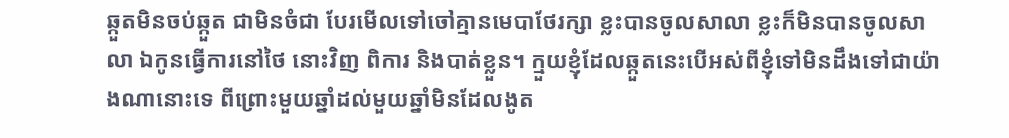ឆ្កួតមិនចប់ឆ្កួត ជាមិនចំជា បែរមើលទៅចៅគ្មានមេបាថែរក្សា ខ្លះបានចូលសាលា ខ្លះក៏មិនបានចូលសាលា ឯកូនធ្វើការនៅថៃ នោះវិញ ពិការ និងបាត់ខ្លួន។ ក្មួយខ្ញុំដែលឆ្កួតនេះបើអស់ពីខ្ញុំទៅមិនដឹងទៅជាយ៉ាងណានោះទេ ពីព្រោះមួយឆ្នាំដល់មួយឆ្នាំមិនដែលងូត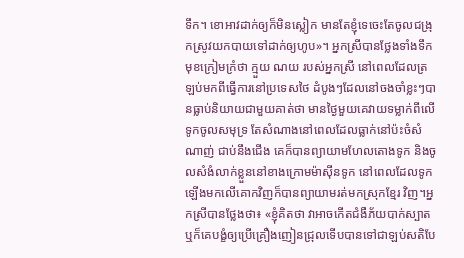ទឹក។ ខោអាវដាក់ឲ្យក៏មិនស្លៀក មានតែខ្ញុំទេចេះតែចូលជង្រុកស្រូវយកបាយទៅដាក់ឲ្យហូប»។ អ្នកស្រីបានថ្លែងទាំងទឹកមុខក្រៀមក្រំថា ក្មួយ ណយ របស់អ្នកស្រី នៅពេលដែលត្រឡប់មកពីធ្វើការនៅប្រទេសថៃ ដំបូងៗដែលនៅចងចាំខ្លះៗបានធ្លាប់និយាយជាមួយគាត់ថា មានថ្ងៃមួយគេវាយទម្លាក់ពីលើទូកចូលសមុទ្រ តែសំណាងនៅពេលដែលធ្លាក់នៅប៉ះចំសំណាញ់ ជាប់នឹងជើង គេក៏បានព្យាយាមហែលតោងទូក និងចូលសំងំលាក់ខ្លួននៅខាងក្រោមម៉ាស៊ីនទូក នៅពេលដែលទូកឡើងមកលើគោកវិញក៏បានព្យាយាមរត់មកស្រុកខ្មែរ វិញ។អ្នកស្រីបានថ្លែងថា៖ «ខ្ញុំគិតថា វាអាចកើតជំងឺភ័យបាក់ស្បាត ឬក៏គេបង្ខំឲ្យប្រើគ្រឿងញៀនជ្រុលទើបបានទៅជាឡប់សតិបែ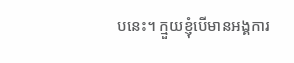បនេះ។ ក្មួយខ្ញុំបើមានអង្គការ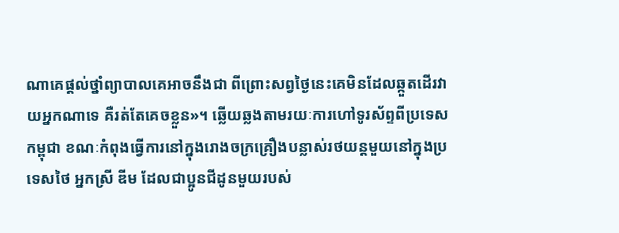ណាគេផ្តល់ថ្នាំព្យាបាលគេអាចនឹងជា ពីព្រោះសព្វថ្ងៃនេះគេមិនដែលឆ្កួតដើរវាយអ្នកណាទេ គឺរត់តែគេចខ្លួន»។ ឆ្លើយឆ្លងតាមរយៈការហៅទូរស័ព្ទពីប្រទេសកម្ពុជា ខណៈកំពុងធ្វើការនៅក្នុងរោងចក្រគ្រឿងបន្លាស់រថយន្តមួយនៅក្នុងប្រទេសថៃ អ្នកស្រី ឌីម ដែលជាប្អូនជីដូនមួយរបស់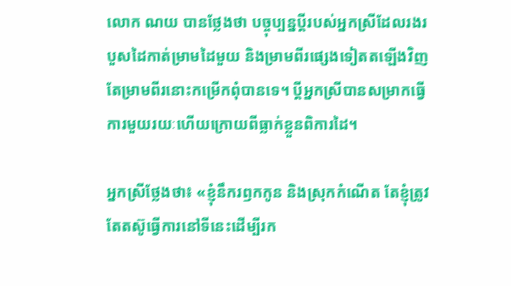លោក ណយ បានថ្លែងថា បច្ចុប្បន្នប្តីរបស់អ្នកស្រីដែលរងរបួសដៃកាត់ម្រាមដៃមួយ និងម្រាមពីរផ្សេងទៀតតឡើងវិញតែម្រាមពីរនោះកម្រើកពុំបានទេ។ ប្តីអ្នកស្រីបានសម្រាកធ្វើការមួយរយៈហើយក្រោយពីធ្លាក់ខ្លួនពិការដៃ។

អ្នកស្រីថ្លែងថា៖ «ខ្ញុំនឹករឭកកូន និងស្រុកកំណើត តែខ្ញុំត្រូវតែតស៊ូធ្វើការនៅទីនេះដើម្បីរក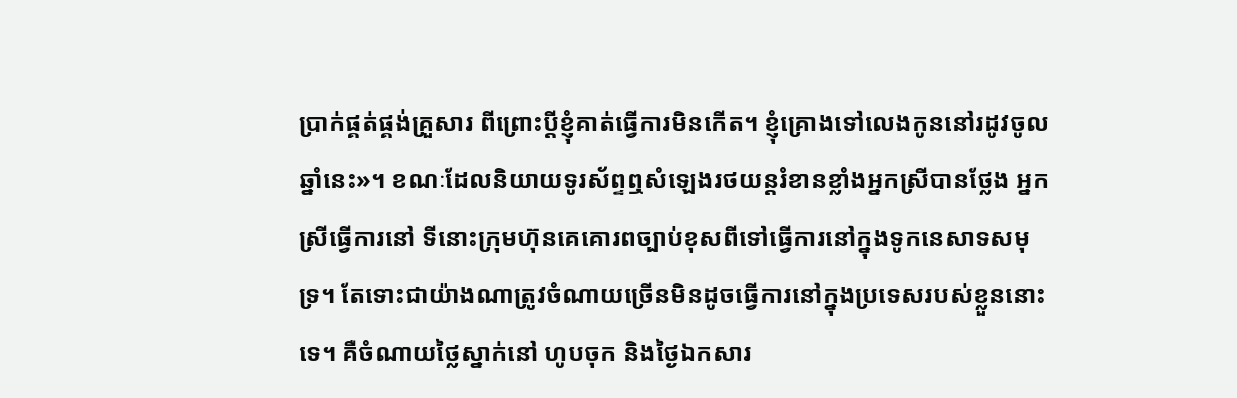ប្រាក់ផ្គត់ផ្គង់គ្រួសារ ពីព្រោះប្តីខ្ញុំគាត់ធ្វើការមិនកើត។ ខ្ញុំគ្រោងទៅលេងកូននៅរដូវចូលឆ្នាំនេះ»។ ខណៈដែលនិយាយទូរស័ព្ទឮសំឡេងរថយន្តរំខានខ្លាំងអ្នកស្រីបានថ្លែង អ្នកស្រីធ្វើការនៅ ទីនោះក្រុមហ៊ុនគេគោរពច្បាប់ខុសពីទៅធ្វើការនៅក្នុងទូកនេសាទសមុទ្រ។ តែទោះជាយ៉ាងណាត្រូវចំណាយច្រើនមិនដូចធ្វើការនៅក្នុងប្រទេសរបស់ខ្លួននោះទេ។ គឺចំណាយថ្លៃស្នាក់នៅ ហូបចុក និងថ្ងៃឯកសារ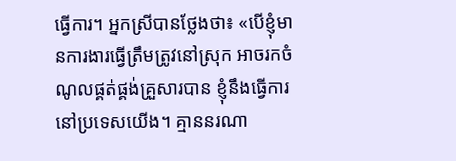ធ្វើការ។ អ្នកស្រីបានថ្លែងថា៖ «បើខ្ញុំមានការងារធ្វើត្រឹមត្រូវនៅស្រុក អាចរកចំណូលផ្គត់ផ្គង់គ្រួសារបាន ខ្ញុំនឹងធ្វើការនៅប្រទេសយើង។ គ្មាននរណា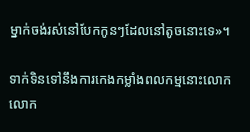ម្នាក់ចង់រស់នៅបែកកូនៗដែលនៅតូចនោះទេ»។

ទាក់ទិនទៅនឹងការកេងកម្លាំងពលកម្មនោះលោក លោក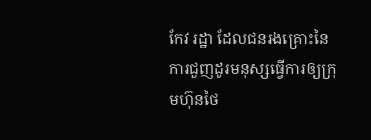កែវ រដ្ឋា ដែលជនរងគ្រោះនៃការជួញដូរមនុស្សធ្វើការឲ្យក្រុមហ៊ុនថៃ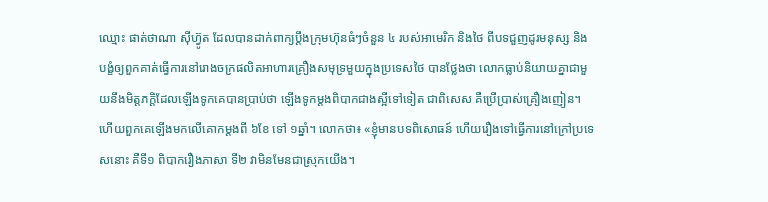ឈ្មោះ ផាត់ថាណា ស៊ីហ៊្វូត ដែលបានដាក់ពាក្យប្ដឹងក្រុមហ៊ុនធំៗចំនួន ៤ របស់អាមេរិក និងថៃ ពីបទជួញដូរមនុស្ស និងបង្ខំឲ្យពួកគាត់ធ្វើការនៅរោងចក្រផលិតអាហារគ្រឿងសមុទ្រមួយក្នុងប្រទេសថៃ បានថ្លែងថា លោកធ្លាប់និយាយគ្នាជាមួយនឹងមិត្តភក្ដិដែលឡើងទូកគេបានប្រាប់ថា ឡើងទូកម្តងពិបាកជាងស្អីទៅទៀត ជាពិសេស គឺប្រើប្រាស់គ្រឿងញៀន។ ហើយពួកគេឡើងមកលើគោកម្តងពី ៦ខែ ទៅ ១ឆ្នាំ។ លោកថា៖ «ខ្ញុំមានបទពិសោធន៍ ហើយរឿងទៅធ្វើការនៅក្រៅប្រទេសនោះ គឺទី១ ពិបាករឿងភាសា ទី២ វាមិនមែនជាស្រុកយើង។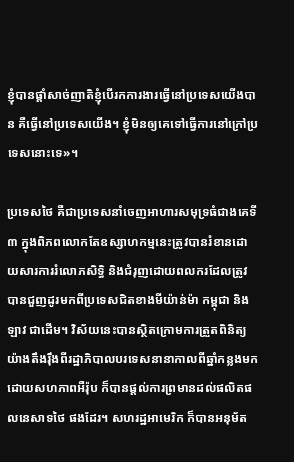ខ្ញុំបានផ្តាំសាច់ញាតិខ្ញុំបើរកការងារធ្វើនៅប្រទេសយើងបាន គឺធ្វើនៅប្រទេសយើង។ ខ្ញុំមិនឲ្យគេទៅធ្វើការនៅក្រៅប្រទេសនោះទេ»។

ប្រទេសថៃ គឺជាប្រទេសនាំចេញអាហារសមុទ្រធំជាងគេទី៣ ក្នុងពិភពលោកតែឧស្សាហកម្មនេះត្រូវបានរំខានដោយសារការរំលោភសិទ្ធិ និងជំរុញដោយពលករដែលត្រូវបានជួញដូរមកពីប្រទេសជិតខាងមីយ៉ាន់ម៉ា កម្ពុជា និងឡាវ ជាដើម។ វិស័យនេះបានស្ថិតក្រោមការត្រួតពិនិត្យយ៉ាងតឹងរ៉ឹងពីរដ្ឋាភិបាលបរទេសនានាកាលពីឆ្នាំកន្លងមកដោយសហភាពអឺរ៉ុប ក៏បានផ្តល់ការព្រមានដល់ផលិតផលនេសាទថៃ ផងដែរ។ សហរដ្ឋអាមេរិក ក៏បានអនុម័ត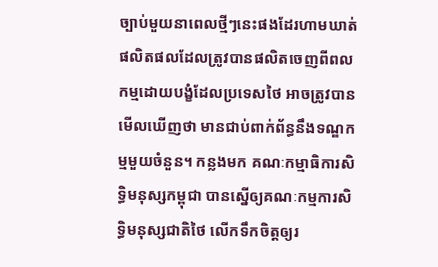ច្បាប់មួយនាពេលថ្មីៗនេះផងដែរហាមឃាត់ផលិតផលដែលត្រូវបានផលិតចេញពីពលកម្មដោយបង្ខំដែលប្រទេសថៃ អាចត្រូវបានមើលឃើញថា មានជាប់ពាក់ព័ន្ធនឹងទណ្ឌកម្មមួយចំនួន។ កន្លងមក គណៈកម្មាធិការសិទ្ធិមនុស្សកម្ពុជា បានស្នើឲ្យគណៈកម្មការសិទ្ធិមនុស្សជាតិថៃ លើកទឹកចិត្តឲ្យរ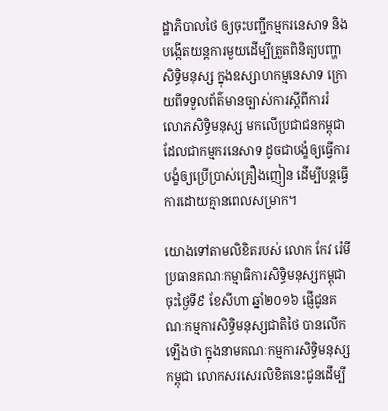ដ្ឋាភិបាលថៃ ឲ្យចុះបញ្ជីកម្មករនេសាទ និងបង្កើតយន្តការមួយដើម្បីត្រួតពិនិត្យបញ្ហាសិទ្ធិមនុស្ស ក្នុងឧស្សាហកម្មនេសាទ ក្រោយពីទទួលព័ត៌មានច្បាស់ការស្ដីពីការរំលោភសិទ្ធិមនុស្ស មកលើប្រជាជនកម្ពុជា ដែលជាកម្មករនេសាទ ដូចជាបង្ខំឲ្យធ្វើការ បង្ខំឲ្យប្រើប្រាស់គ្រឿងញៀន ដើម្បីបន្តធ្វើការដោយគ្មានពេលសម្រាក។

យោងទៅតាមលិខិតរបស់ លោក កែវ រ៉េមី ប្រធានគណៈកម្មាធិការសិទ្ធិមនុស្សកម្ពុជា ចុះថ្ងៃទី៩ ខែសីហា ឆ្នាំ២០១៦ ផ្ញើជូនគណៈកម្មការសិទ្ធិមនុស្សជាតិថៃ បានលើកឡើងថា ក្នុងនាមគណៈកម្មការសិទ្ធិមនុស្សកម្ពុជា លោកសរសេរលិខិតនេះជូនដើម្បី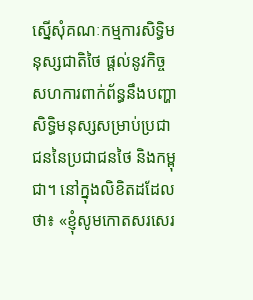ស្នើសុំគណៈកម្មការសិទ្ធិមនុស្សជាតិថៃ ផ្តល់នូវកិច្ចសហការពាក់ព័ន្ធនឹងបញ្ហាសិទ្ធិមនុស្សសម្រាប់ប្រជាជននៃប្រជាជនថៃ និងកម្ពុជា។ នៅក្នុងលិខិតដដែលថា៖ «ខ្ញុំសូមកោតសរសេរ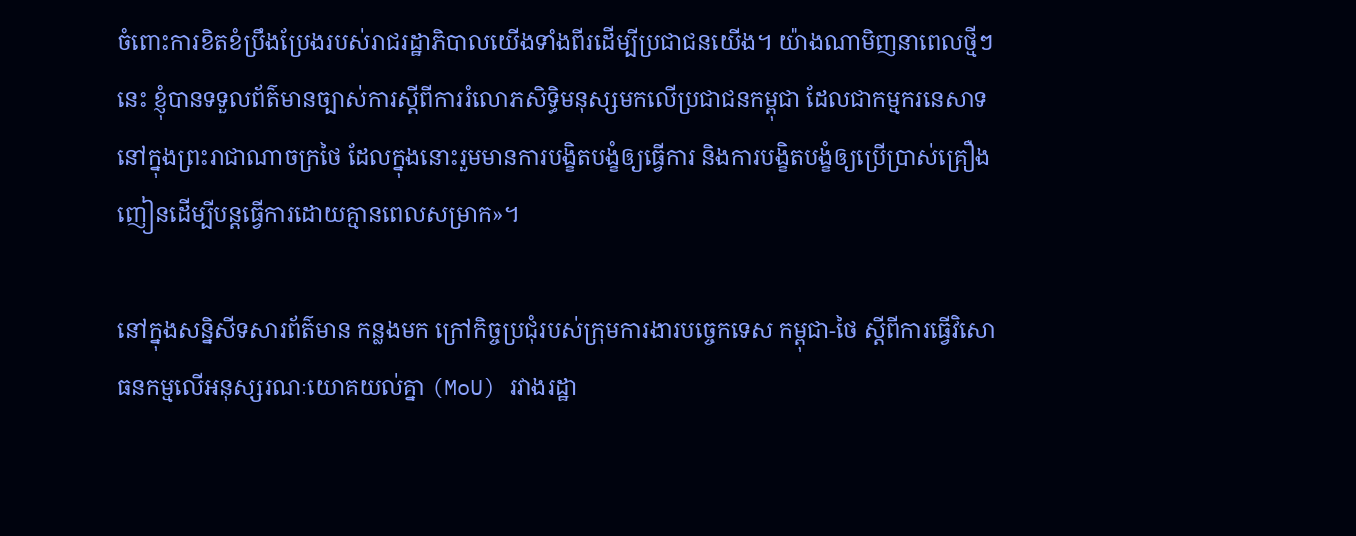ចំពោះការខិតខំប្រឹងប្រែងរបស់រាជរដ្ឋាភិបាលយើងទាំងពីរដើម្បីប្រជាជនយើង។ យ៉ាងណាមិញនាពេលថ្មីៗនេះ ខ្ញុំបានទទួលព័ត៌មានច្បាស់ការស្ដីពីការរំលោភសិទ្ធិមនុស្សមកលើប្រជាជនកម្ពុជា ដែលជាកម្មករនេសាទនៅក្នុងព្រះរាជាណាចក្រថៃ ដែលក្នុងនោះរួមមានការបង្ខិតបង្ខំឲ្យធ្វើការ និងការបង្ខិតបង្ខំឲ្យប្រើប្រាស់គ្រឿងញៀនដើម្បីបន្តធ្វើការដោយគ្មានពេលសម្រាក»។

នៅក្នុងសន្និសីទសារព័ត៌មាន កន្លងមក ក្រៅកិច្ចប្រជុំរបស់ក្រុមការងារបច្ចេកទេស កម្ពុជា-ថៃ ស្ដីពីការធ្វើវិសោធនកម្មលើអនុស្សរណៈយោគយល់គ្នា (MoU) រវាងរដ្ឋា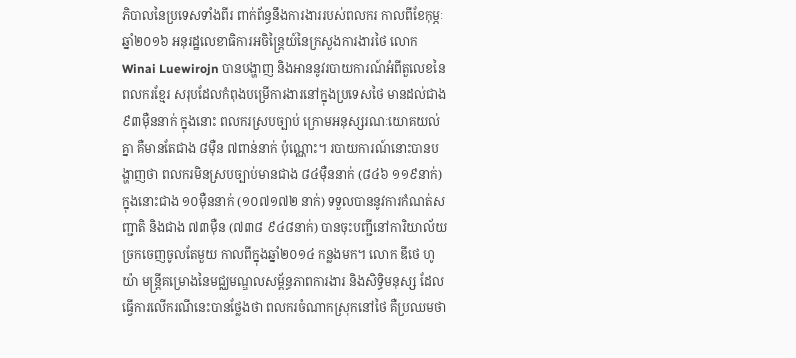ភិបាលនៃប្រទេសទាំងពីរ ពាក់ព័ន្ធនឹងការងាររបស់ពលករ កាលពីខែកុម្ភៈ ឆ្នាំ២០១៦ អនុរដ្ឋលេខាធិការអចិន្ត្រៃយ៍នៃក្រសួងការងារថៃ លោក Winai Luewirojn បានបង្ហាញ និងអាននូវរបាយការណ៍អំពីតួលេខនៃពលករខ្មែរ សរុបដែលកំពុងបម្រើការងារនៅក្នុងប្រទេសថៃ មានដល់ជាង ៩៣ម៉ឺននាក់ ក្នុងនោះ ពលករស្របច្បាប់ ក្រោមអនុស្សរណៈយោគយល់គ្នា គឺមានតែជាង ៨ម៉ឺន ៧ពាន់នាក់ ប៉ុណ្ណោះ។ របាយការណ៍នោះបានបង្ហាញថា ពលករមិនស្របច្បាប់មានជាង ៨៤ម៉ឺននាក់ (៨៤៦ ១១៩នាក់) ក្នុងនោះជាង ១០ម៉ឺននាក់ (១០៧១៧២ នាក់) ទទួលបាននូវការកំណត់សញ្ជាតិ និងជាង ៧៣ម៉ឺន (៧៣៨ ៩៤៨នាក់) បានចុះបញ្ជីនៅការិយាល័យច្រកចេញចូលតែមួយ កាលពីក្នុងឆ្នាំ២០១៤ កន្លងមក។ លោក ឌីថេ ហូយ៉ា មន្ត្រីគម្រោងនៃមជ្ឈមណ្ឌលសម្ព័ន្ធភាពការងារ និងសិទ្ធិមនុស្ស ដែលធ្វើការលើករណីនេះបានថ្លែងថា ពលករចំណាកស្រុកនៅថៃ គឺប្រឈមថា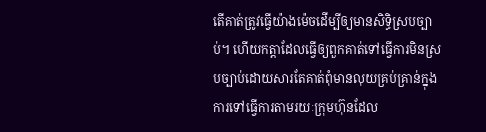តើគាត់ត្រូវធ្វើយ៉ាងម៉េចដើម្បីឲ្យមានសិទ្ធិស្របច្បាប់។ ហើយកត្តាដែលធ្វើឲ្យពួកគាត់ទៅធ្វើការមិនស្របច្បាប់ដោយសារតែគាត់ពុំមានលុយគ្រប់គ្រាន់ក្នុងការទៅធ្វើការតាមរយៈក្រុមហ៊ុនដែល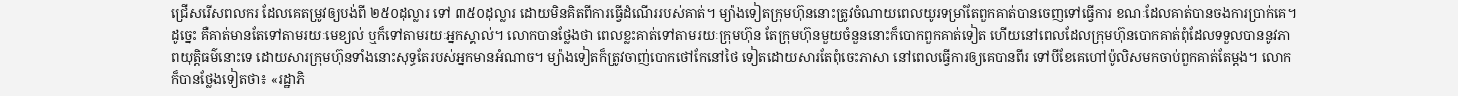ជ្រើសរើសពលករ ដែលគេតម្រូវឲ្យបង់ពី ២៥០ដុល្លារ ទៅ ៣៥០ដុល្លារ ដោយមិនគិតពីការធ្វើដំណើររបស់គាត់។ ម្យ៉ាងទៀតក្រុមហ៊ុននោះត្រូវចំណាយពេលយូរទម្រាំតែពួកគាត់បានចេញទៅធ្វើការ ខណៈដែលគាត់បានចងការប្រាក់គេ។ ដូច្នេះ គឺគាត់មានតែទៅតាមរយៈមេខ្យល់ ឬក៏ទៅតាមរយៈអ្នកស្គាល់។ លោកបានថ្លែងថា ពេលខ្លះគាត់ទៅតាមរយៈក្រុមហ៊ុន តែក្រុមហ៊ុនមួយចំនួននោះក៏បោកពួកគាត់ទៀត ហើយនៅពេលដែលក្រុមហ៊ុនបោកគាត់ពុំដែលទទួលបាននូវភាពយុត្តិធម៌នោះទេ ដោយសារក្រុមហ៊ុនទាំងនោះសុទ្ធតែរបស់អ្នកមានអំណាច។ ម្យ៉ាងទៀតក៏ត្រូវចាញ់បោកថៅកែនៅថៃ ទៀតដោយសារតែពុំចេះភាសា នៅពេលធ្វើការឲ្យគេបានពីរ ទៅបីខែគេហៅប៉ូលិសមកចាប់ពួកគាត់តែម្តង។ លោកក៏បានថ្លែងទៀតថា៖ «រដ្ឋាភិ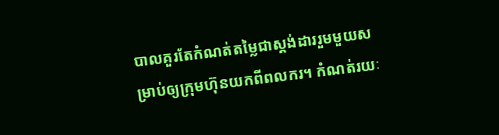បាលគួរតែកំណត់តម្លៃជាស្តង់ដាររួមមួយសម្រាប់ឲ្យក្រុមហ៊ុនយកពីពលករ។ កំណត់រយៈ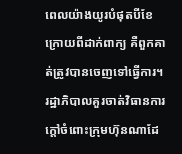ពេលយ៉ាងយូរបំផុតបីខែក្រោយពីដាក់ពាក្យ គឺពួកគាត់ត្រូវបានចេញទៅធ្វើការ។ រដ្ឋាភិបាលគួរចាត់វិធានការក្តៅចំពោះក្រុមហ៊ុនណាដែ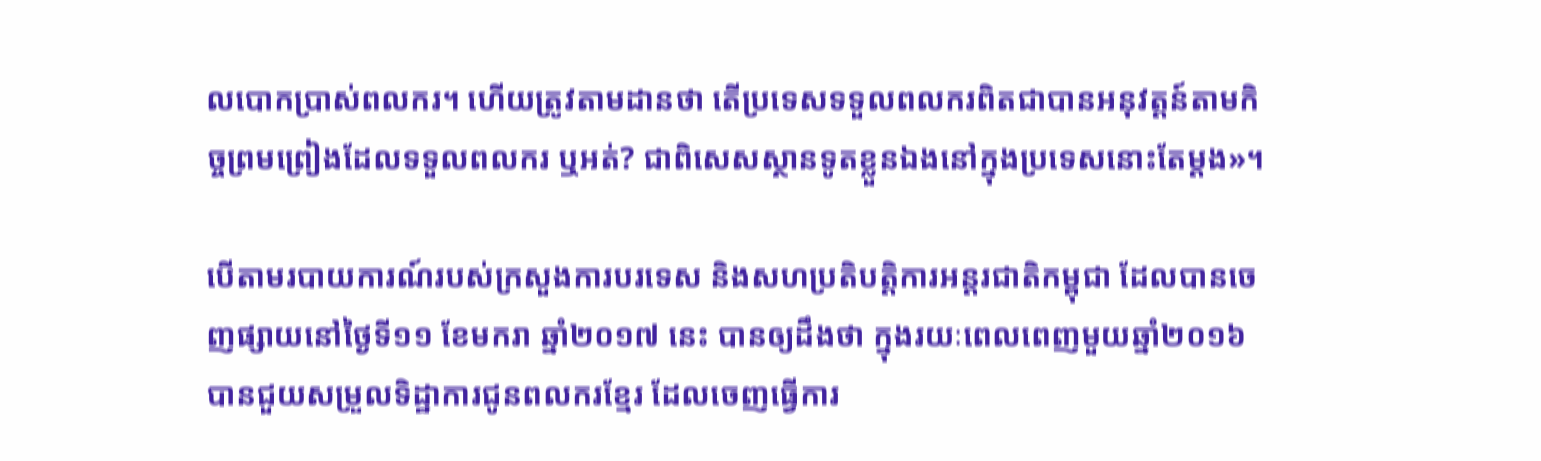លបោកប្រាស់ពលករ។ ហើយត្រូវតាមដានថា តើប្រទេសទទួលពលករពិតជាបានអនុវត្តន៍តាមកិច្ចព្រមព្រៀងដែលទទួលពលករ ឬអត់? ជាពិសេសស្ថានទូតខ្លួនឯងនៅក្នុងប្រទេសនោះតែម្តង»។

បើតាមរបាយការណ៍របស់ក្រសួងការបរទេស និងសហប្រតិបត្តិការអន្តរជាតិកម្ពុជា ដែលបានចេញផ្សាយនៅថ្ងៃទី១១ ខែមករា ឆ្នាំ២០១៧ នេះ បានឲ្យដឹងថា ក្នុងរយៈពេលពេញមួយឆ្នាំ២០១៦ បានជួយសម្រួលទិដ្ឋាការជូនពលករខ្មែរ ដែលចេញធ្វើការ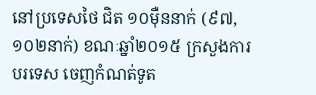នៅប្រទេសថៃ ជិត ១០ម៉ឺននាក់ (៩៧,១០២នាក់) ខណៈឆ្នាំ២០១៥ ក្រសួងការបរទេស ចេញកំណត់ទូត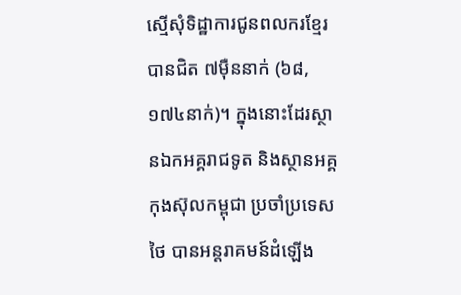ស្មើសុំទិដ្ឋាការជូនពលករខ្មែរ បានជិត ៧ម៉ឺននាក់ (៦៨,១៧៤នាក់)។ ក្នុងនោះដែរស្ថានឯកអគ្គរាជទូត និងស្ថានអគ្គកុងស៊ុលកម្ពុជា ប្រចាំប្រទេសថៃ បានអន្តរាគមន៍ដំឡើង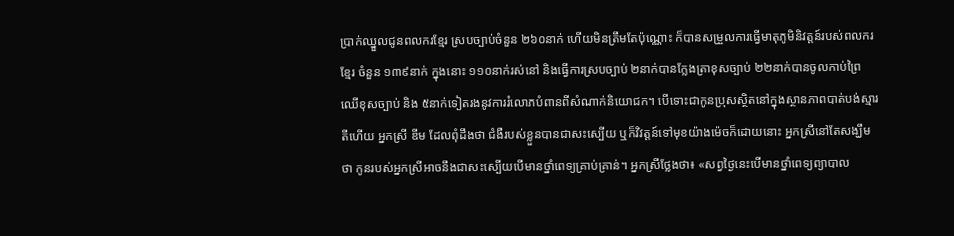ប្រាក់ឈ្នួលជូនពលករខ្មែរ ស្របច្បាប់ចំនួន ២៦០នាក់ ហើយមិនត្រឹមតែប៉ុណ្ណោះ ក៏បានសម្រួលការធ្វើមាតុភូមិនិវត្តន៍របស់ពលករខ្មែរ ចំនួន ១៣៩នាក់ ក្នុងនោះ ១១០នាក់រស់នៅ និងធ្វើការស្របច្បាប់ ២នាក់បានក្លែងត្រាខុសច្បាប់ ២២នាក់បានចូលកាប់ព្រៃឈើខុសច្បាប់ និង ៥នាក់ទៀតរងនូវការរំលោភបំពានពីសំណាក់និយោជក។ បើទោះជាកូនប្រុសស្ថិតនៅក្នុងស្ថានភាពបាត់បង់ស្មារតីហើយ អ្នកស្រី ឌីម ដែលពុំដឹងថា ជំងឺរបស់ខ្លួនបានជាសះស្បើយ ឬក៏វិវត្តន៍ទៅមុខយ៉ាងម៉េចក៏ដោយនោះ អ្នកស្រីនៅតែសង្ឃឹមថា កូនរបស់អ្នកស្រីអាចនឹងជាសះស្បើយបើមានថ្នាំពេទ្យគ្រាប់គ្រាន់។ អ្នកស្រីថ្លែងថា៖ «សព្វថ្ងៃនេះបើមានថ្នាំពេទ្យព្យាបាល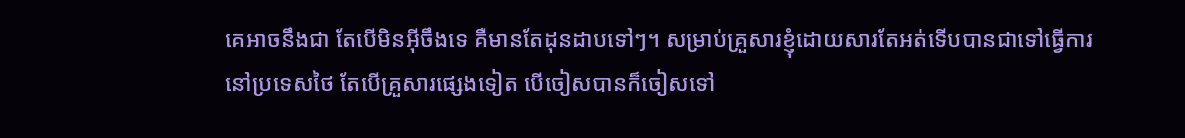គេអាចនឹងជា តែបើមិនអុីចឹងទេ គឺមានតែដុនដាបទៅៗ។ សម្រាប់គ្រួសារខ្ញុំដោយសារតែអត់ទើបបានជាទៅធ្វើការនៅប្រទេសថៃ តែបើគ្រួសារផ្សេងទៀត បើចៀសបានក៏ចៀសទៅ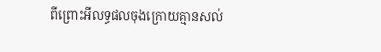ពីព្រោះអីលទ្ធផលចុងក្រោយគ្មានសល់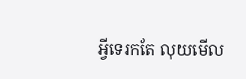អ្វីទេរកតែ លុយមើល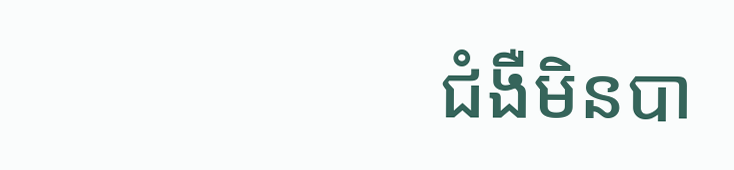ជំងឺមិនបា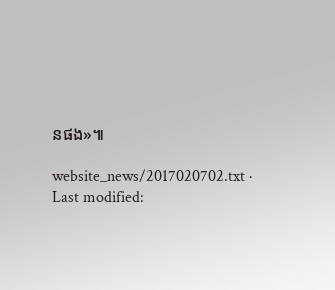នផង»៕

website_news/2017020702.txt · Last modified: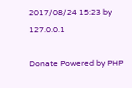2017/08/24 15:23 by 127.0.0.1

Donate Powered by PHP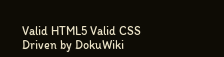Valid HTML5 Valid CSS Driven by DokuWiki